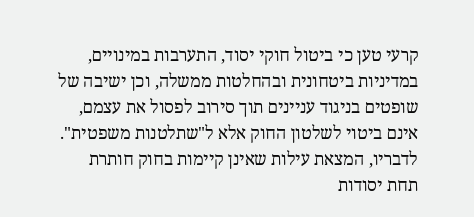קרעי טען כי ביטול חוקי יסוד, התערבות במינויים, במדיניות ביטחונית ובהחלטות ממשלה, וכן ישיבה של שופטים בניגוד עניינים תוך סירוב לפסול את עצמם, אינם ביטוי לשלטון החוק אלא ל"שתלטנות משפטית". לדבריו, המצאת עילות שאינן קיימות בחוק חותרת תחת יסודות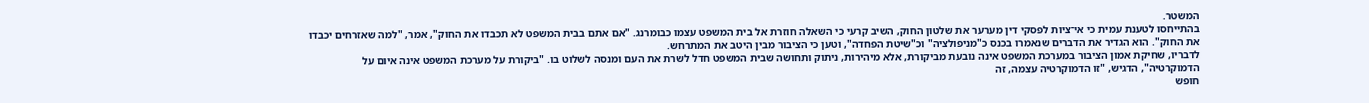המשטר.
בהתייחסו לטענת עמית כי אי־ציות לפסקי דין מערער את שלטון החוק, השיב קרעי כי השאלה חוזרת אל בית המשפט עצמו כבומרנג. "אם אתם בבית המשפט לא תכבדו את החוק", אמר, "למה שאזרחים יכבדו את החוק". הוא הגדיר את הדברים שנאמרו בכנס כ"מניפולציה" וכ"שיטת הפחדה", וטען כי הציבור מבין היטב את המתרחש.
לדבריו, שחיקת אמון הציבור במערכת המשפט אינה נובעת מביקורת, אלא מיהירות, ניתוק ותחושה שבית המשפט חדל לשרת את העם ומנסה לשלוט בו. "ביקורת על מערכת המשפט אינה איום על הדמוקרטיה", הדגיש, "זו הדמוקרטיה עצמה, זה
חופש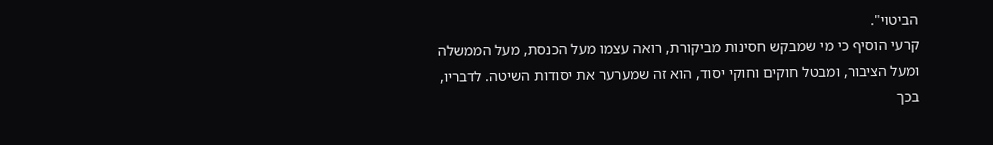הביטוי".
קרעי הוסיף כי מי שמבקש חסינות מביקורת, רואה עצמו מעל הכנסת, מעל הממשלה ומעל הציבור, ומבטל חוקים וחוקי יסוד, הוא זה שמערער את יסודות השיטה. לדבריו, בכך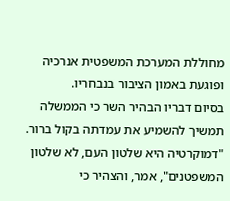מחוללת המערכת המשפטית אנרכיה ופוגעת באמון הציבור בנבחריו.
בסיום דבריו הבהיר השר כי הממשלה תמשיך להשמיע את עמדתה בקול ברור. "דמוקרטיה היא שלטון העם, לא שלטון המשפטנים", אמר, והצהיר כי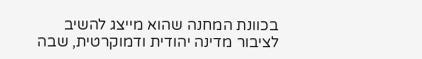בכוונת המחנה שהוא מייצג להשיב לציבור מדינה יהודית ודמוקרטית, שבה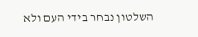השלטון נבחר בידי העם ולא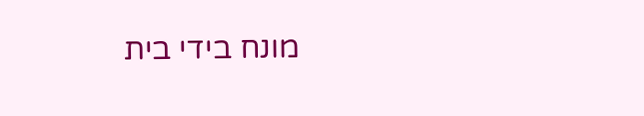מונח בידי בית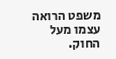משפט הרואה עצמו מעל החוק.